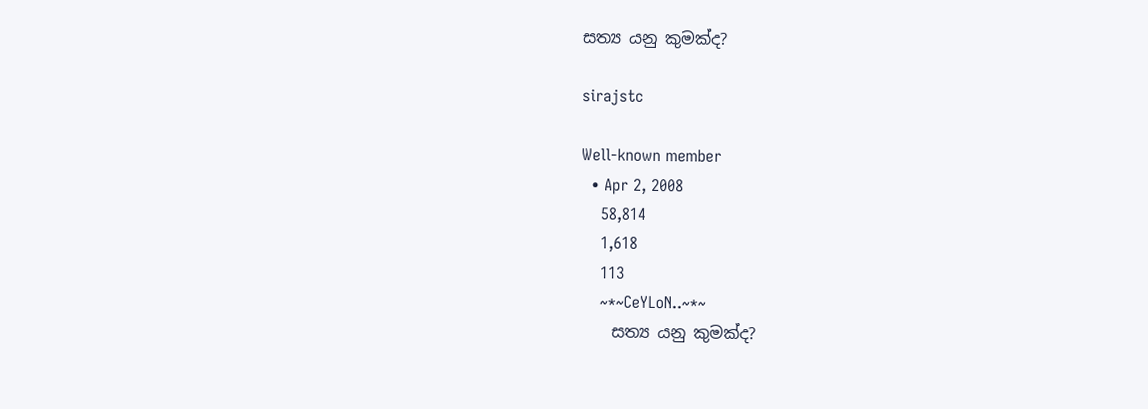සත්‍ය යනු කුමක්ද?

sirajstc

Well-known member
  • Apr 2, 2008
    58,814
    1,618
    113
    ~*~CeYLoN..~*~
    සත්‍ය යනු කුමක්ද?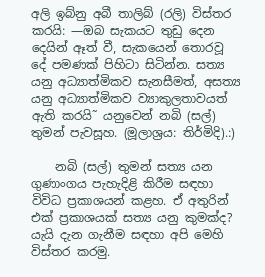අලි ඉබ්නු අබී තාලිබ් (රලි) විස්තර කරයි: —ඔබ සැකයට තුඩු දෙන දෙයින් ඈත් වී, සැකයෙන් තොරවූ දේ පමණක් පිහිටා සිටින්න. සත්‍ය යනු අධ්‍යාත්මිකව සැනසීමත්, අසත්‍ය යනු අධ්‍යාත්මිකව ව්‍යාකුලතාවයත් ඇති කරයි˜ යනුවෙන් නබි (සල්) තුමන් පැවසූහ. (මූලාශ්‍රය: තිර්මිදි).:)

    නබි (සල්) තුමන් සත්‍ය යන ගුණාංගය පැහැදිළි කිරීම සඳහා විවිධ ප්‍රකාශයන් කළහ. ඒ අතුරින් එක් ප්‍රකාශයක් සත්‍ය යනු කුමක්ද? යැයි දැන ගැනීම සඳහා අපි මෙහි විස්තර කරමු.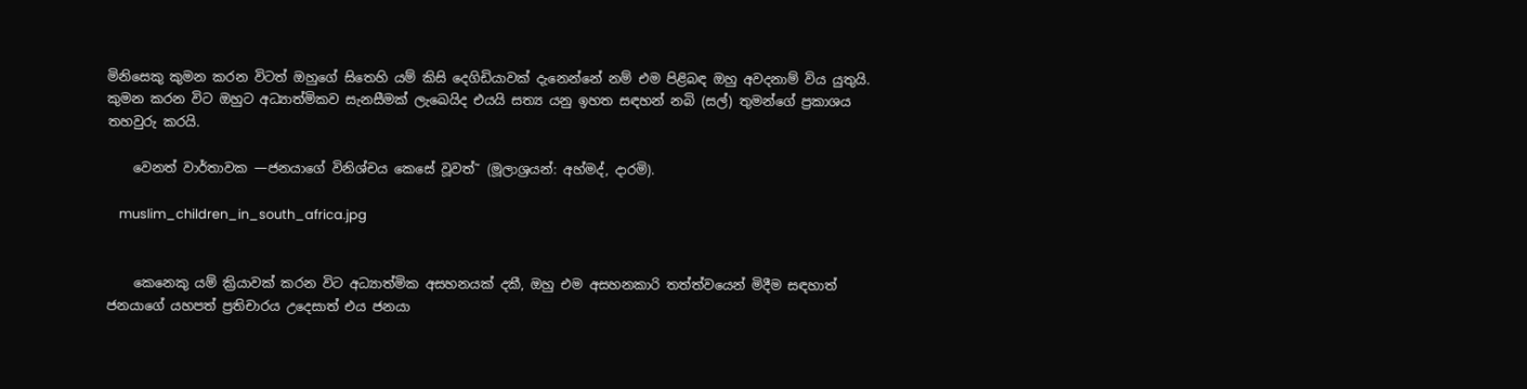මිනිසෙකු කුමන කරන විටත් ඔහුගේ සිතෙහි යම් කිසි දෙගිඩියාවක් දැනෙන්නේ නම් එම පිළිබඳ ඔහු අවදනාම් විය යුතුයි. කුමන කරන විට ඔහුට අධ්‍යාත්මිකව සැනසීමක් ලැඛෙයිද එයයි සත්‍ය යනු ඉහත සඳහන් නබි (සල්) තුමන්ගේ ප්‍රකාශය තහවුරු කරයි.

    වෙනත් වාර්තාවක —ජනයාගේ විනිශ්චය කෙසේ වූවත්˜ (මූලාශ්‍රයන්: අහ්මද්, දාරමි).

    muslim_children_in_south_africa.jpg


    කෙනෙකු යම් ක්‍රියාවක් කරන විට අධ්‍යාත්මික අසහනයක් දකී, ඔහු එම අසහනකාරි තත්ත්වයෙන් මිදීම සඳහාත් ජනයාගේ යහපත් ප්‍රතිචාරය උදෙසාත් එය ජනයා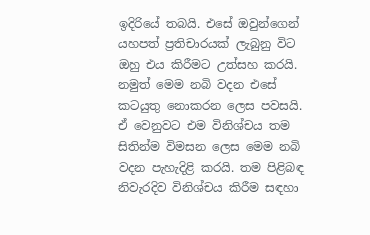ඉදිරියේ තබයි. එසේ ඔවුන්ගෙන් යහපත් ප්‍රතිචාරයක් ලැබුනු විට ඔහු එය කිරීමට උත්සහ කරයි. නමුත් මෙම නබි වදන එසේ කටයුතු නොකරන ලෙස පවසයි. ඒ වෙනුවට එම විනිශ්චය තම සිතින්ම විමසන ලෙස මෙම නබි වදන පැහැදිළි කරයි. තම පිළිබඳ නිවැරදිව විනිශ්චය කිරීම සඳහා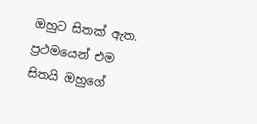ඔහුට සිතක් ඇත. ප්‍රථමයෙන් එම සිතයි ඔහුගේ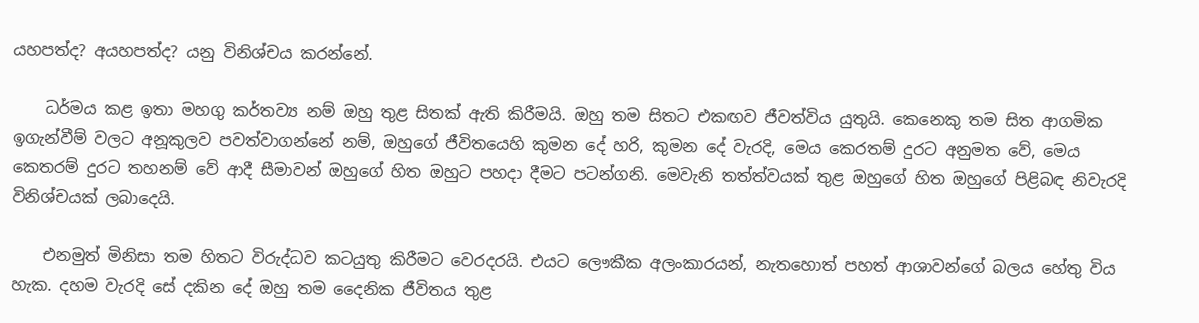යහපත්ද? අයහපත්ද? යනු විනිශ්චය කරන්නේ.

    ධර්මය කළ ඉතා මහගු කර්තව්‍ය නම් ඔහු තුළ සිතක් ඇති කිරීමයි. ඔහු තම සිතට එකඟව ජීවත්විය යුතුයි. කෙනෙකු තම සිත ආගමික ඉගැන්වීම් වලට අනූකුලව පවත්වාගන්නේ නම්, ඔහුගේ ජීවිතයෙහි කුමන දේ හරි, කුමන දේ වැරදි, මෙය කෙරතම් දුරට අනුමත වේ, මෙය කෙතරම් දුරට තහනම් වේ ආදී සීමාවන් ඔහුගේ හිත ඔහුට පහදා දීමට පටන්ගනි. මෙවැනි තත්ත්වයක් තුළ ඔහුගේ හිත ඔහුගේ පිළිබඳ නිවැරදි විනිශ්චයක් ලබාදෙයි.

    එනමුත් මිනිසා තම හිතට විරුද්ධව කටයුතු කිරීමට වෙරදරයි. එයට ලෞකීක අලංකාරයන්, නැතහොත් පහත් ආශාවන්ගේ බලය හේතු විය හැක. දහම වැරදි සේ දකින දේ ඔහු තම දෛනික ජීවිතය තුළ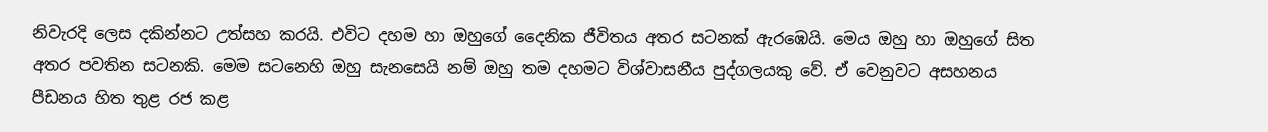නිවැරදි ලෙස දකින්නට උත්සහ කරයි. එවිට දහම හා ඔහුගේ දෛනික ජීවිතය අතර සටනක් ඇරඹෙයි. මෙය ඔහු හා ඔහුගේ සිත අතර පවතින සටනකි. මෙම සටනෙහි ඔහු සැනසෙයි නම් ඔහු තම දහමට විශ්වාසනීය පුද්ගලයකු වේ. ඒ වෙනුවට අසහනය පීඩනය හිත තුළ රජ කළ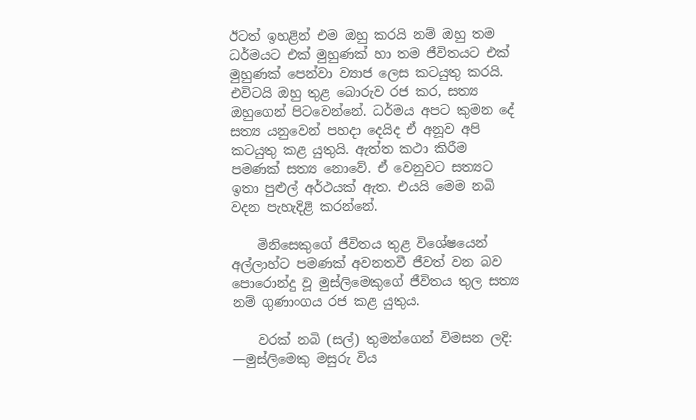ඊටත් ඉහළින් එම ඔහු කරයි නම් ඔහු තම ධර්මයට එක් මුහුණක් හා තම ජීවිතයට එක් මුහුණක් පෙන්වා ව්‍යාජ ලෙස කටයුතු කරයි. එවිටයි ඔහු තුළ බොරුව රජ කර, සත්‍ය ඔහුගෙන් පිටවෙන්නේ. ධර්මය අපට කුමන දේ සත්‍ය යනුවෙන් පහදා දෙයිද ඒ අනූව අපි කටයුතු කළ යුතුයි. ඇත්ත කථා කිරීම පමණක් සත්‍ය නොවේ. ඒ වෙනුවට සත්‍යට ඉතා පුළුල් අර්ථයක් ඇත. එයයි මෙම නබි වදන පැහැදිළි කරන්නේ.

    මිනිසෙකුගේ ජීවිතය තුළ විශේෂයෙන් අල්ලාහ්ට පමණක් අවනතවී ජීවත් වන බව පොරොන්දු වූ මුස්ලිමෙකුගේ ජීවිතය තුල සත්‍ය නම් ගුණාංගය රජ කළ යුතුය.

    වරක් නබි (සල්) තුමන්ගෙන් විමසන ලදි: —මුස්ලිමෙකු මසුරු විය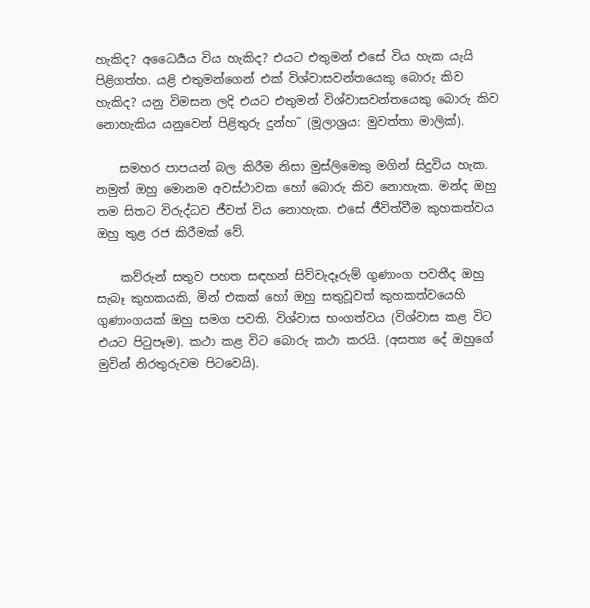හැකිද? අධෛර්‍යය විය හැකිද? එයට එතුමන් එසේ විය හැක යැයි පිළිගත්හ. යළි එතුමන්ගෙන් එක් විශ්වාසවන්තයෙකු බොරු කිව හැකිද? යනු විමසන ලදි එයට එතුමන් විශ්වාසවන්තයෙකු බොරු කිව නොහැකිය යනුවෙන් පිළිතුරු දුන්හ˜ (මූලාශ්‍රය: මුවත්තා මාලික්).

    සමහර පාපයන් බල කිරීම නිසා මුස්ලිමෙකු මගින් සිදුවිය හැක. නමුත් ඔහු මොනම අවස්ථාවක හෝ බොරු කිව නොහැක. මන්ද ඔහු තම සිතට විරුද්ධව ජීවත් විය නොහැක. එසේ ජීවිත්වීම කුහකත්වය ඔහු තුළ රජ කිරීමක් වේ.

    කව්රුන් සතුව පහත සඳහන් සිව්වැදෑරුම් ගුණාංග පවතීද ඔහු සැබෑ කුහකයකි, මින් එකක් හෝ ඔහු සතුවූවත් කුහකත්වයෙහි ගුණාංගයක් ඔහු සමග පවති. විශ්වාස භංගත්වය (විශ්වාස කළ විට එයට පිටුපෑම). කථා කළ විට බොරු කථා කරයි. (අසත්‍ය දේ ඔහුගේ මුවින් නිරතුරුවම පිටවෙයි).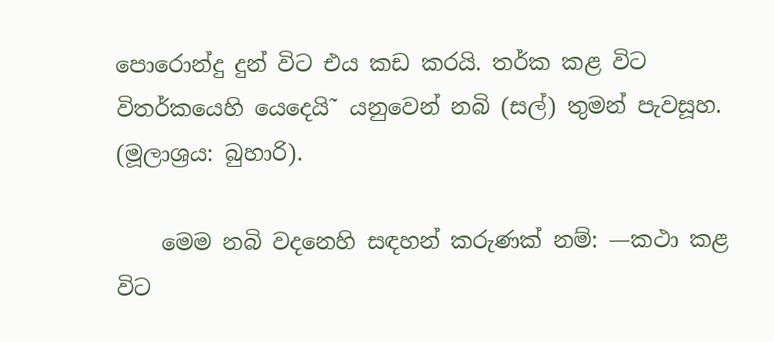පොරොන්දු දුන් විට එය කඩ කරයි. තර්ක කළ විට විතර්කයෙහි යෙදෙයි˜ යනුවෙන් නබි (සල්) තුමන් පැවසූහ. (මූලාශ්‍රය: බුහාරි).

    මෙම නබි වදනෙහි සඳහන් කරුණක් නම්: —කථා කළ විට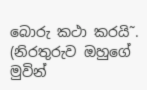බොරු කථා කරයි˜. (නිරතුරුව ඔහුගේ මුවින්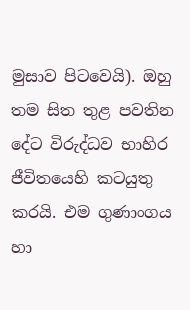මුසාව පිටවෙයි). ඔහු තම සිත තුළ පවතින දේට විරුද්ධව භාහිර ජීවිතයෙහි කටයුතු කරයි. එම ගුණාංගය හා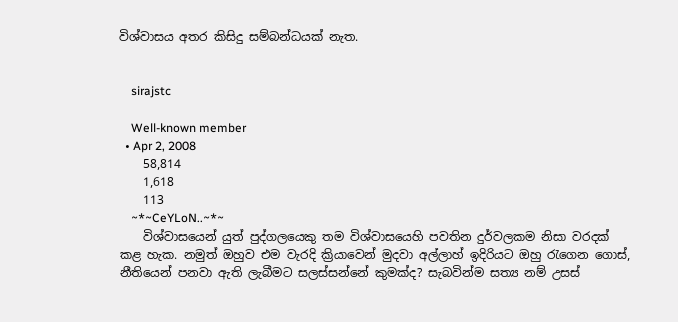විශ්වාසය අතර කිසිදු සම්බන්ධයක් නැත.


    sirajstc

    Well-known member
  • Apr 2, 2008
    58,814
    1,618
    113
    ~*~CeYLoN..~*~
    විශ්වාසයෙන් යුත් පුද්ගලයෙකු තම විශ්වාසයෙහි පවතින දුර්වලකම නිසා වරදක් කළ හැක. නමුත් ඔහුව එම වැරදි ක්‍රියාවෙන් මුදවා අල්ලාහ් ඉදිරියට ඔහු රැගෙන ගොස්, නීතියෙන් පනවා ඇති ලැබීමට සලස්සන්නේ කුමක්ද? සැබවින්ම සත්‍ය නම් උසස්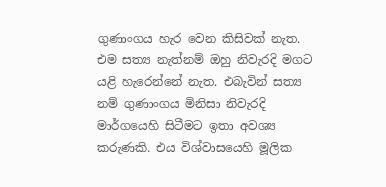ගුණාංගය හැර වෙන කිසිවක් නැත. එම සත්‍ය නැත්නම් ඔහු නිවැරදි මගට යළි හැරෙන්නේ නැත. එබැවින් සත්‍ය නම් ගුණාංගය මිනිසා නිවැරදි මාර්ගයෙහි සිටීමට ඉතා අවශ්‍ය කරුණකි. එය විශ්වාසයෙහි මූලික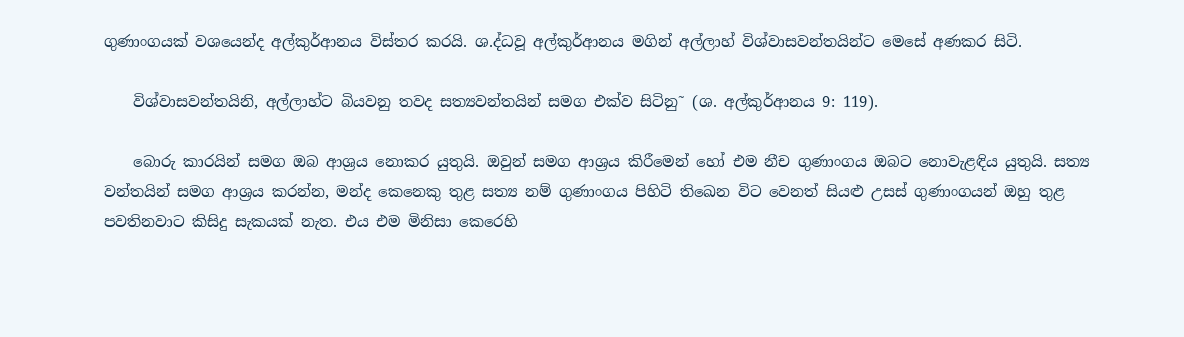ගුණාංගයක් වශයෙන්ද අල්කුර්ආනය විස්තර කරයි. ශ.ද්ධවූ අල්කුර්ආනය මගින් අල්ලාහ් විශ්වාසවන්තයින්ට මෙසේ අණකර සිටි.

    විශ්වාසවන්තයිනි, අල්ලාහ්ට බියවනු තවද සත්‍යවන්තයින් සමග එක්ව සිටිනු˜ (ශ. අල්කුර්ආනය 9: 119).

    බොරු කාරයින් සමග ඔබ ආශ්‍රය නොකර යුතුයි. ඔවුන් සමග ආශ්‍රය කිරීමෙන් හෝ එම නීච ගුණාංගය ඔබට නොවැළඳිය යුතුයි. සත්‍ය වන්තයින් සමග ආශ්‍රය කරන්න, මන්ද කෙනෙකු තුළ සත්‍ය නම් ගුණාංගය පිහිටි තිඛෙන විට වෙනත් සියළු උසස් ගුණාංගයන් ඔහු තුළ පවතිනවාට කිසිදු සැකයක් නැත. එය එම මිනිසා කෙරෙහි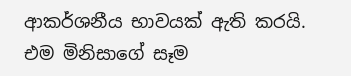ආකර්ශනීය භාවයක් ඇති කරයි. එම මිනිසාගේ සෑම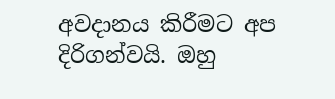අවදානය කිරීමට අප දිරිගන්වයි. ඔහු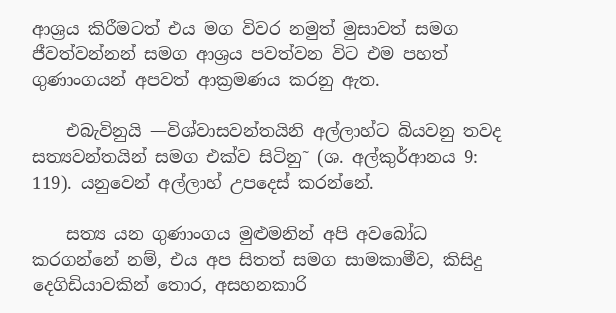ආශ්‍රය කිරීමටත් එය මග විවර නමුත් මුසාවත් සමග ජීවත්වන්නන් සමග ආශ්‍රය පවත්වන විට එම පහත් ගුණාංගයන් අපවත් ආක්‍රමණය කරනු ඇත.

    එබැවිනුයි —විශ්වාසවන්තයිනි අල්ලාහ්ට බියවනු තවද සත්‍යවන්තයින් සමග එක්ව සිටිනු˜ (ශ. අල්කුර්ආනය 9: 119). යනුවෙන් අල්ලාහ් උපදෙස් කරන්නේ.

    සත්‍ය යන ගුණාංගය මුළුමනින් අපි අවබෝධ කරගන්නේ නම්, එය අප සිතත් සමග සාමකාමීව, කිසිදු දෙගිඩියාවකින් තොර, අසහනකාරි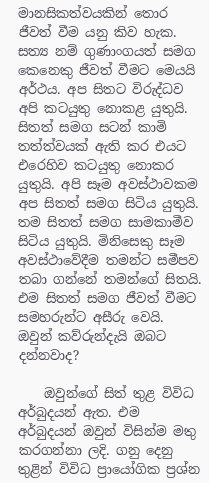මානසිකත්වයකින් තොර ජීවත් වීම යනු කිව හැක. සත්‍ය නම් ගුණාංගයත් සමග කෙනෙකු ජීවත් වීමට මෙයයි අර්ථය. අප සිතට විරුද්ධව අපි කටයුතු නොකළ යුතුයි. සිතත් සමග සටන් කාමි තත්ත්වයක් ඇති කර එයට එරෙහිව කටයුතු නොකර යුතුයි. අපි සෑම අවස්ථාවකම අප සිතත් සමග සිටිය යුතුයි. තම සිතත් සමග සාමකාමීව සිටිය යුතුයි. මිනිසෙකු සෑම අවස්ථාවේදීම තමන්ට සමීපව තබා ගන්නේ තමන්ගේ සිතයි. එම සිතත් සමග ජීවත් වීමට සමහරුන්ට අසීරු වෙයි. ඔවුන් කව්රුන්දැයි ඔබට දන්නවාද?

    ඔවුන්ගේ සිත් තුළ විවිධ අර්බුදයන් ඇත. එම අර්බුදයන් ඔවුන් විසින්ම මතු කරගන්නා ලදි. ගනු දෙනු තුළින් විවිධ ප්‍රායෝගික ප්‍රශ්න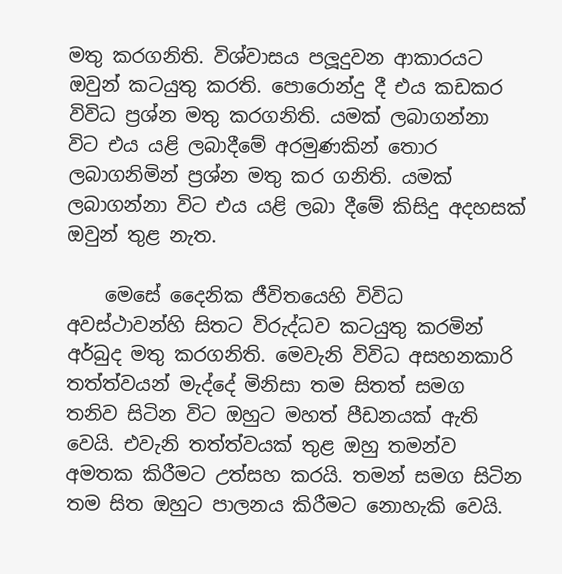මතු කරගනිති. විශ්වාසය පලූදුවන ආකාරයට ඔවුන් කටයුතු කරති. පොරොන්දු දී එය කඩකර විවිධ ප්‍රශ්න මතු කරගනිති. යමක් ලබාගන්නා විට එය යළි ලබාදීමේ අරමුණකින් තොර ලබාගනිමින් ප්‍රශ්න මතු කර ගනිති. යමක් ලබාගන්නා විට එය යළි ලබා දීමේ කිසිදු අදහසක් ඔවුන් තුළ නැත.

    මෙසේ දෛනික ජීවිතයෙහි විවිධ අවස්ථාවන්හි සිතට විරුද්ධව කටයුතු කරමින් අර්බුද මතු කරගනිති. මෙවැනි විවිධ අසහනකාරි තත්ත්වයන් මැද්දේ මිනිසා තම සිතත් සමග තනිව සිටින විට ඔහුට මහත් පීඩනයක් ඇති වෙයි. එවැනි තත්ත්වයක් තුළ ඔහු තමන්ව අමතක කිරීමට උත්සහ කරයි. තමන් සමග සිටින තම සිත ඔහුට පාලනය කිරීමට නොහැකි වෙයි.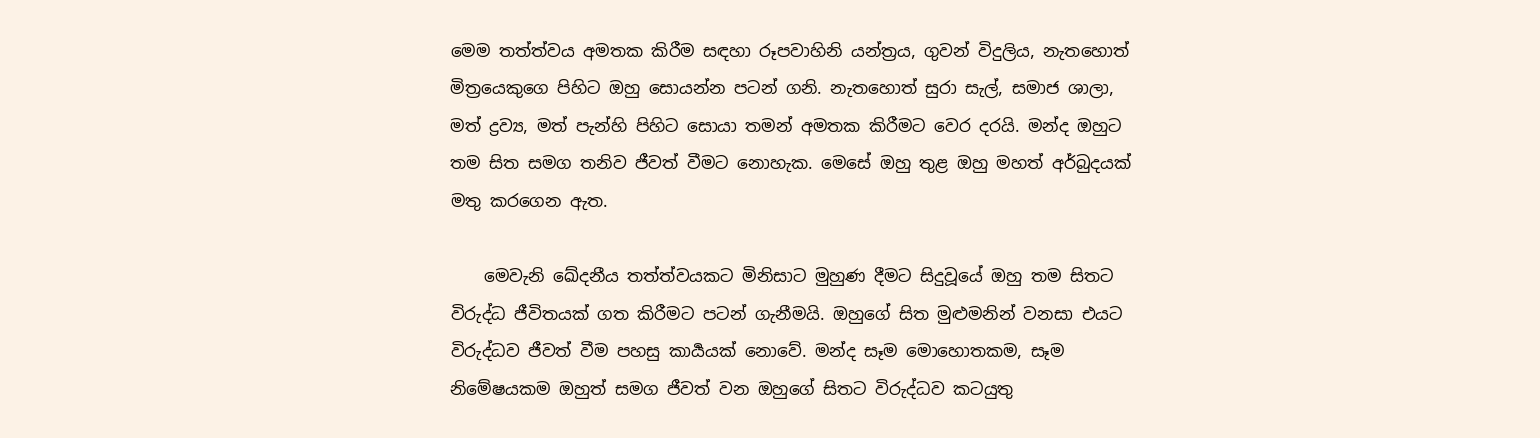මෙම තත්ත්වය අමතක කිරීම සඳහා රූපවාහිනි යන්ත්‍රය, ගුවන් විදුලිය, නැතහොත් මිත්‍රයෙකුගෙ පිහිට ඔහු සොයන්න පටන් ගනි. නැතහොත් සුරා සැල්, සමාජ ශාලා, මත් ද්‍රව්‍ය, මත් පැන්හි පිහිට සොයා තමන් අමතක කිරීමට වෙර දරයි. මන්ද ඔහුට තම සිත සමග තනිව ජීවත් වීමට නොහැක. මෙසේ ඔහු තුළ ඔහු මහත් අර්බුදයක් මතු කරගෙන ඇත.

    මෙවැනි ඛේදනීය තත්ත්වයකට මිනිසාට මුහුණ දීමට සිදුවූයේ ඔහු තම සිතට විරුද්ධ ජීවිතයක් ගත කිරීමට පටන් ගැනීමයි. ඔහුගේ සිත මුළුමනින් වනසා එයට විරුද්ධව ජීවත් වීම පහසු කාර්‍යයක් නොවේ. මන්ද සෑම මොහොතකම, සෑම නිමේෂයකම ඔහුත් සමග ජීවත් වන ඔහුගේ සිතට විරුද්ධව කටයුතු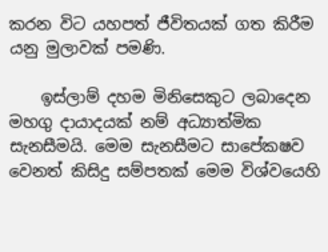කරන විට යහපත් ජීවිතයක් ගත කිරීම යනු මුලාවක් පමණි.

    ඉස්ලාම් දහම මිනිසෙකුට ලබාදෙන මහගු දායාදයක් නම් අධ්‍යාත්මික සැනසීමයි. මෙම සැනසීමට සාපේක‍ෂව වෙනත් කිසිදු සම්පතක් මෙම විශ්වයෙහි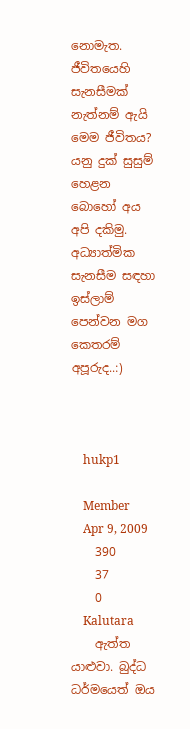නොමැත. ජීවිතයෙහි සැනසීමක් නැත්නම් ඇයි මෙම ජීවිතය? යනු දුක් සුසුම් හෙළන බොහෝ අය අපි දකිමු. අධ්‍යාත්මික සැනසීම සඳහා ඉස්ලාම් පෙන්වන මග කෙතරම් අපූරුද..:)



    hukp1

    Member
    Apr 9, 2009
    390
    37
    0
    Kalutara
    ඇත්ත යාළුවා. බුද්ධ ධර්මයෙත් ඔය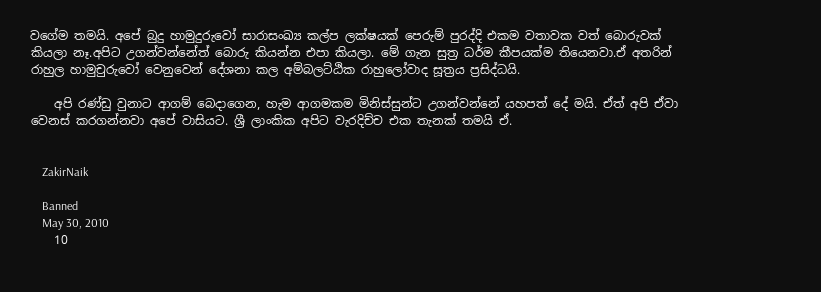වගේම තමයි. අපේ බුදු හාමුදුරුවෝ සාරාසංඛ්‍ය කල්ප ලක්ෂයක් පෙරුම් පුරද්දි එකම වතාවක වත් බොරුවක් කියලා නෑ.අපිට උගන්වන්නේත් බොරු කියන්න එපා කියලා. මේ ගැන සුත්‍ර ධර්ම කීපයක්ම තියෙනවා.ඒ අතරින් රාහුල හාමුචුරුවෝ වෙනුවෙන් දේශනා කල අම්බලට්ඨික රාහුලෝවාද සූත්‍රය ප්‍රසිද්ධයි.

    අපි රණ්ඩු වුනාට ආගම් බෙදාගෙන, හැම ආගමකම මිනිස්සුන්ට උගන්වන්නේ යහපත් දේ මයි. ඒත් අපි ඒවා වෙනස් කරගන්නවා අපේ වාසියට. ශ්‍රී ලාංකික අපිට වැරදිච්ච එක තැනක් තමයි ඒ.


    ZakirNaik

    Banned
    May 30, 2010
    10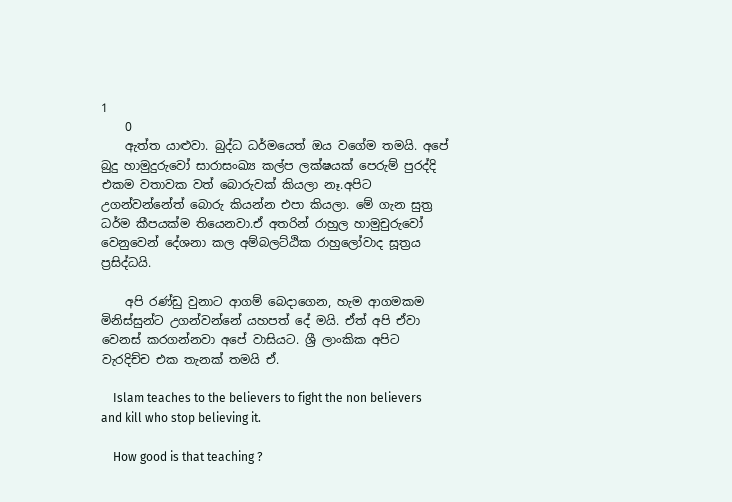1
    0
    ඇත්ත යාළුවා. බුද්ධ ධර්මයෙත් ඔය වගේම තමයි. අපේ බුදු හාමුදුරුවෝ සාරාසංඛ්‍ය කල්ප ලක්ෂයක් පෙරුම් පුරද්දි එකම වතාවක වත් බොරුවක් කියලා නෑ.අපිට උගන්වන්නේත් බොරු කියන්න එපා කියලා. මේ ගැන සුත්‍ර ධර්ම කීපයක්ම තියෙනවා.ඒ අතරින් රාහුල හාමුචුරුවෝ වෙනුවෙන් දේශනා කල අම්බලට්ඨික රාහුලෝවාද සූත්‍රය ප්‍රසිද්ධයි.

    අපි රණ්ඩු වුනාට ආගම් බෙදාගෙන, හැම ආගමකම මිනිස්සුන්ට උගන්වන්නේ යහපත් දේ මයි. ඒත් අපි ඒවා වෙනස් කරගන්නවා අපේ වාසියට. ශ්‍රී ලාංකික අපිට වැරදිච්ච එක තැනක් තමයි ඒ.

    Islam teaches to the believers to fight the non believers and kill who stop believing it.

    How good is that teaching ?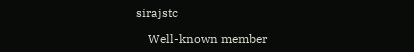sirajstc

    Well-known member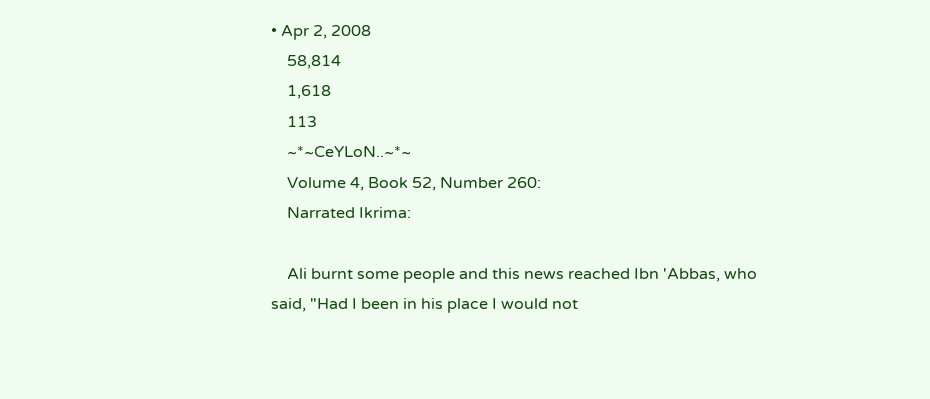• Apr 2, 2008
    58,814
    1,618
    113
    ~*~CeYLoN..~*~
    Volume 4, Book 52, Number 260:
    Narrated Ikrima:

    Ali burnt some people and this news reached Ibn 'Abbas, who said, "Had I been in his place I would not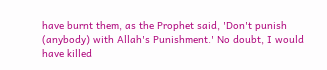have burnt them, as the Prophet said, 'Don't punish (anybody) with Allah's Punishment.' No doubt, I would have killed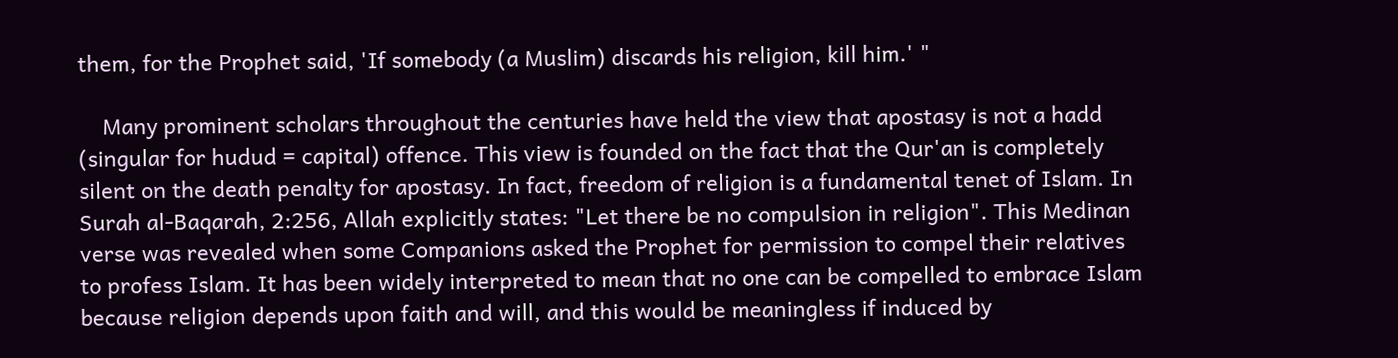them, for the Prophet said, 'If somebody (a Muslim) discards his religion, kill him.' "

    Many prominent scholars throughout the centuries have held the view that apostasy is not a hadd (singular for hudud = capital) offence. This view is founded on the fact that the Qur'an is completely silent on the death penalty for apostasy. In fact, freedom of religion is a fundamental tenet of Islam. In Surah al-Baqarah, 2:256, Allah explicitly states: "Let there be no compulsion in religion". This Medinan verse was revealed when some Companions asked the Prophet for permission to compel their relatives to profess Islam. It has been widely interpreted to mean that no one can be compelled to embrace Islam because religion depends upon faith and will, and this would be meaningless if induced by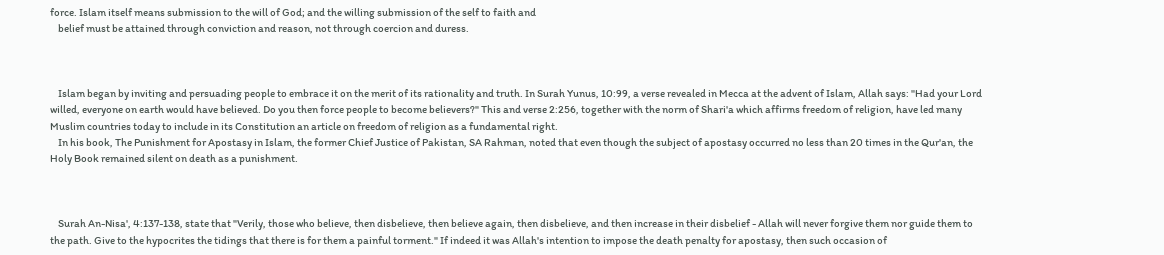force. Islam itself means submission to the will of God; and the willing submission of the self to faith and
    belief must be attained through conviction and reason, not through coercion and duress.



    Islam began by inviting and persuading people to embrace it on the merit of its rationality and truth. In Surah Yunus, 10:99, a verse revealed in Mecca at the advent of Islam, Allah says: "Had your Lord willed, everyone on earth would have believed. Do you then force people to become believers?" This and verse 2:256, together with the norm of Shari'a which affirms freedom of religion, have led many Muslim countries today to include in its Constitution an article on freedom of religion as a fundamental right.
    In his book, The Punishment for Apostasy in Islam, the former Chief Justice of Pakistan, SA Rahman, noted that even though the subject of apostasy occurred no less than 20 times in the Qur'an, the Holy Book remained silent on death as a punishment.



    Surah An-Nisa', 4:137-138, state that "Verily, those who believe, then disbelieve, then believe again, then disbelieve, and then increase in their disbelief - Allah will never forgive them nor guide them to the path. Give to the hypocrites the tidings that there is for them a painful torment." If indeed it was Allah's intention to impose the death penalty for apostasy, then such occasion of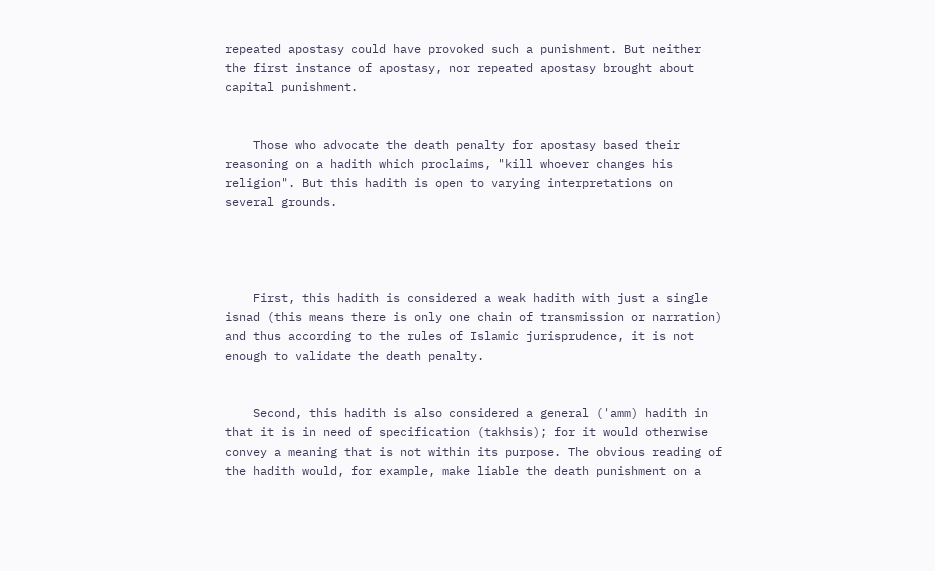repeated apostasy could have provoked such a punishment. But neither the first instance of apostasy, nor repeated apostasy brought about capital punishment.


    Those who advocate the death penalty for apostasy based their reasoning on a hadith which proclaims, "kill whoever changes his religion". But this hadith is open to varying interpretations on several grounds.




    First, this hadith is considered a weak hadith with just a single isnad (this means there is only one chain of transmission or narration) and thus according to the rules of Islamic jurisprudence, it is not enough to validate the death penalty.


    Second, this hadith is also considered a general ('amm) hadith in that it is in need of specification (takhsis); for it would otherwise convey a meaning that is not within its purpose. The obvious reading of the hadith would, for example, make liable the death punishment on a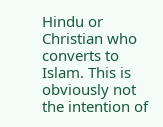Hindu or Christian who converts to Islam. This is obviously not the intention of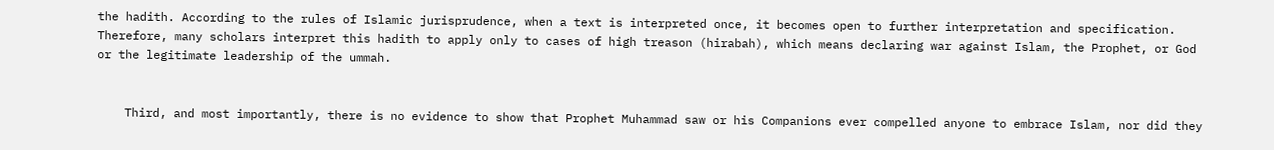the hadith. According to the rules of Islamic jurisprudence, when a text is interpreted once, it becomes open to further interpretation and specification. Therefore, many scholars interpret this hadith to apply only to cases of high treason (hirabah), which means declaring war against Islam, the Prophet, or God or the legitimate leadership of the ummah.


    Third, and most importantly, there is no evidence to show that Prophet Muhammad saw or his Companions ever compelled anyone to embrace Islam, nor did they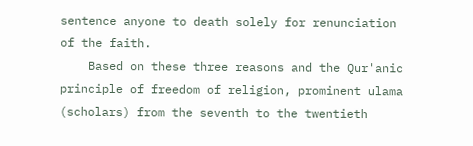sentence anyone to death solely for renunciation of the faith.
    Based on these three reasons and the Qur'anic principle of freedom of religion, prominent ulama (scholars) from the seventh to the twentieth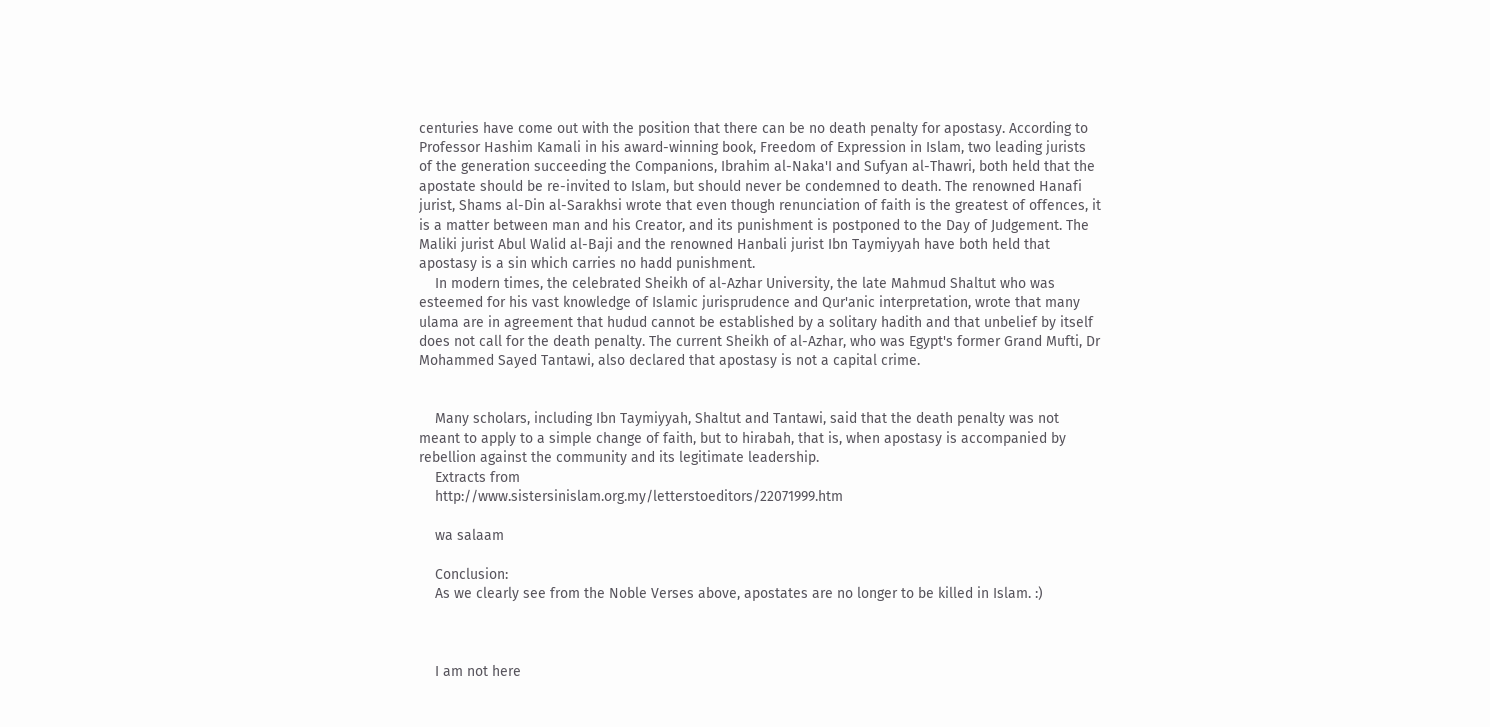centuries have come out with the position that there can be no death penalty for apostasy. According to Professor Hashim Kamali in his award-winning book, Freedom of Expression in Islam, two leading jurists of the generation succeeding the Companions, Ibrahim al-Naka'I and Sufyan al-Thawri, both held that the apostate should be re-invited to Islam, but should never be condemned to death. The renowned Hanafi jurist, Shams al-Din al-Sarakhsi wrote that even though renunciation of faith is the greatest of offences, it is a matter between man and his Creator, and its punishment is postponed to the Day of Judgement. The Maliki jurist Abul Walid al-Baji and the renowned Hanbali jurist Ibn Taymiyyah have both held that apostasy is a sin which carries no hadd punishment.
    In modern times, the celebrated Sheikh of al-Azhar University, the late Mahmud Shaltut who was esteemed for his vast knowledge of Islamic jurisprudence and Qur'anic interpretation, wrote that many ulama are in agreement that hudud cannot be established by a solitary hadith and that unbelief by itself does not call for the death penalty. The current Sheikh of al-Azhar, who was Egypt's former Grand Mufti, Dr Mohammed Sayed Tantawi, also declared that apostasy is not a capital crime.


    Many scholars, including Ibn Taymiyyah, Shaltut and Tantawi, said that the death penalty was not meant to apply to a simple change of faith, but to hirabah, that is, when apostasy is accompanied by rebellion against the community and its legitimate leadership.
    Extracts from
    http://www.sistersinislam.org.my/letterstoeditors/22071999.htm

    wa salaam

    Conclusion:
    As we clearly see from the Noble Verses above, apostates are no longer to be killed in Islam. :)



    I am not here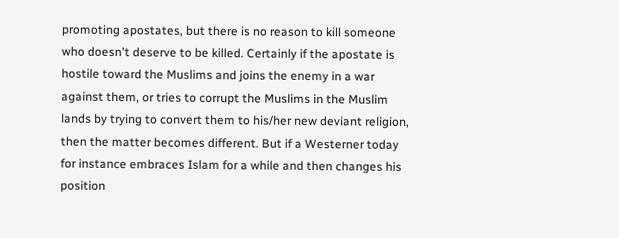promoting apostates, but there is no reason to kill someone who doesn't deserve to be killed. Certainly if the apostate is hostile toward the Muslims and joins the enemy in a war against them, or tries to corrupt the Muslims in the Muslim lands by trying to convert them to his/her new deviant religion, then the matter becomes different. But if a Westerner today for instance embraces Islam for a while and then changes his position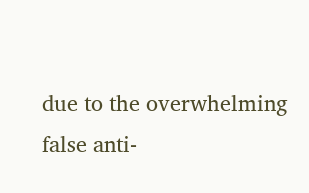due to the overwhelming false anti-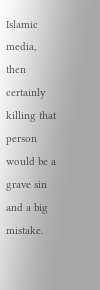Islamic media, then certainly killing that person would be a grave sin and a big mistake.